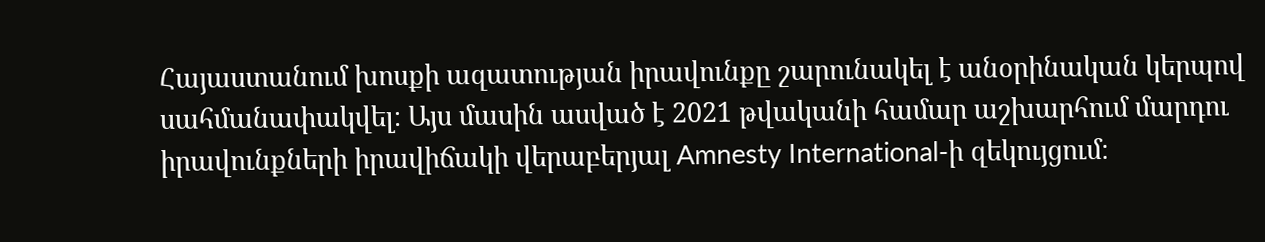Հայաստանում խոսքի ազատության իրավունքը շարունակել է անօրինական կերպով սահմանափակվել։ Այս մասին ասված է 2021 թվականի համար աշխարհում մարդու իրավունքների իրավիճակի վերաբերյալ Amnesty International-ի զեկույցում։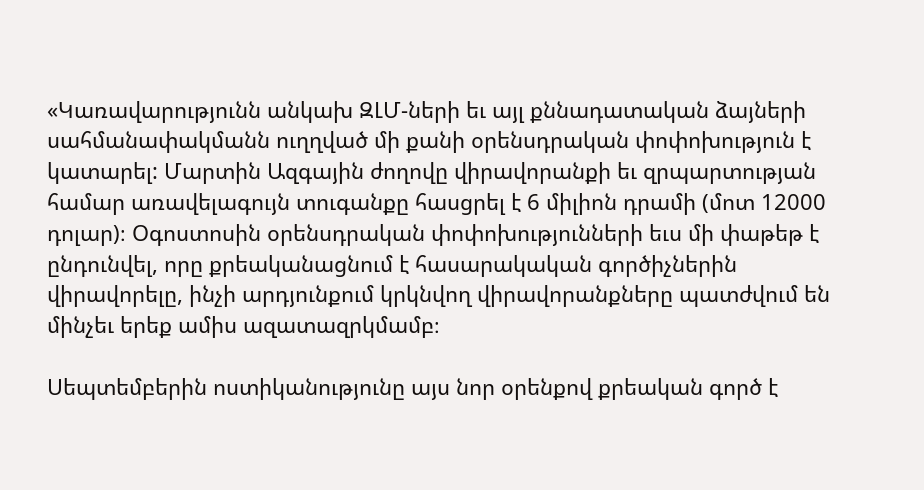«Կառավարությունն անկախ ԶԼՄ-ների եւ այլ քննադատական ձայների սահմանափակմանն ուղղված մի քանի օրենսդրական փոփոխություն է կատարել: Մարտին Ազգային ժողովը վիրավորանքի եւ զրպարտության համար առավելագույն տուգանքը հասցրել է 6 միլիոն դրամի (մոտ 12000 դոլար)։ Օգոստոսին օրենսդրական փոփոխությունների եւս մի փաթեթ է ընդունվել, որը քրեականացնում է հասարակական գործիչներին վիրավորելը, ինչի արդյունքում կրկնվող վիրավորանքները պատժվում են մինչեւ երեք ամիս ազատազրկմամբ։

Սեպտեմբերին ոստիկանությունը այս նոր օրենքով քրեական գործ է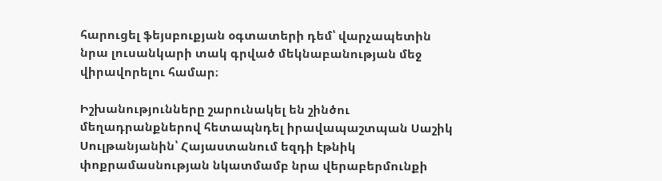հարուցել ֆեյսբուքյան օգտատերի դեմ՝ վարչապետին նրա լուսանկարի տակ գրված մեկնաբանության մեջ վիրավորելու համար։

Իշխանությունները շարունակել են շինծու մեղադրանքներով հետապնդել իրավապաշտպան Սաշիկ Սուլթանյանին՝ Հայաստանում եզդի էթնիկ փոքրամասնության նկատմամբ նրա վերաբերմունքի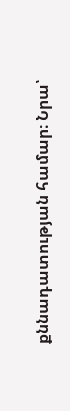քննադատության համար։ Նրա՝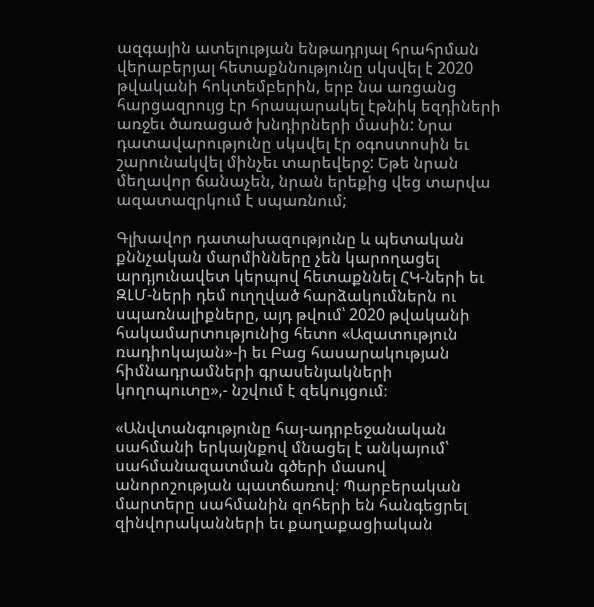ազգային ատելության ենթադրյալ հրահրման վերաբերյալ հետաքննությունը սկսվել է 2020 թվականի հոկտեմբերին, երբ նա առցանց հարցազրույց էր հրապարակել էթնիկ եզդիների առջեւ ծառացած խնդիրների մասին: Նրա դատավարությունը սկսվել էր օգոստոսին եւ շարունակվել մինչեւ տարեվերջ: Եթե նրան մեղավոր ճանաչեն, նրան երեքից վեց տարվա ազատազրկում է սպառնում;

Գլխավոր դատախազությունը և պետական քննչական մարմինները չեն կարողացել արդյունավետ կերպով հետաքննել ՀԿ-ների եւ ԶԼՄ-ների դեմ ուղղված հարձակումներն ու սպառնալիքները, այդ թվում՝ 2020 թվականի հակամարտությունից հետո «Ազատություն ռադիոկայան»-ի եւ Բաց հասարակության հիմնադրամների գրասենյակների կողոպուտը»,- նշվում է զեկույցում։

«Անվտանգությունը հայ-ադրբեջանական սահմանի երկայնքով մնացել է անկայում՝ սահմանազատման գծերի մասով անորոշության պատճառով։ Պարբերական մարտերը սահմանին զոհերի են հանգեցրել զինվորականների եւ քաղաքացիական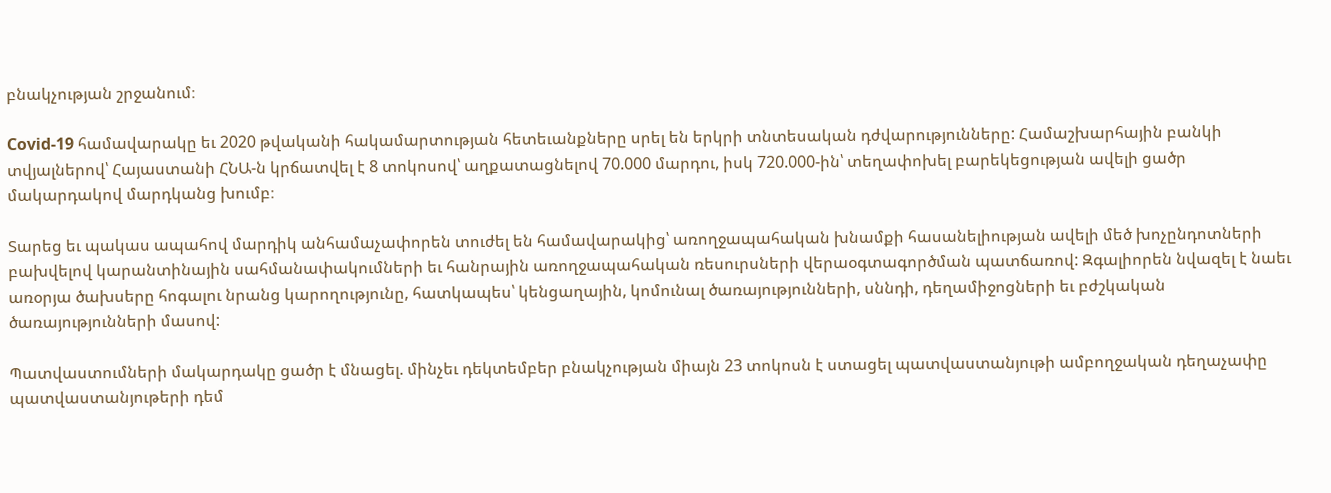բնակչության շրջանում։

Covid-19 համավարակը եւ 2020 թվականի հակամարտության հետեւանքները սրել են երկրի տնտեսական դժվարությունները: Համաշխարհային բանկի տվյալներով՝ Հայաստանի ՀՆԱ-ն կրճատվել է 8 տոկոսով՝ աղքատացնելով 70.000 մարդու, իսկ 720.000-ին՝ տեղափոխել բարեկեցության ավելի ցածր մակարդակով մարդկանց խումբ։

Տարեց եւ պակաս ապահով մարդիկ անհամաչափորեն տուժել են համավարակից՝ առողջապահական խնամքի հասանելիության ավելի մեծ խոչընդոտների բախվելով կարանտինային սահմանափակումների եւ հանրային առողջապահական ռեսուրսների վերաօգտագործման պատճառով: Զգալիորեն նվազել է նաեւ առօրյա ծախսերը հոգալու նրանց կարողությունը, հատկապես՝ կենցաղային, կոմունալ ծառայությունների, սննդի, դեղամիջոցների եւ բժշկական ծառայությունների մասով:

Պատվաստումների մակարդակը ցածր է մնացել. մինչեւ դեկտեմբեր բնակչության միայն 23 տոկոսն է ստացել պատվաստանյութի ամբողջական դեղաչափը պատվաստանյութերի դեմ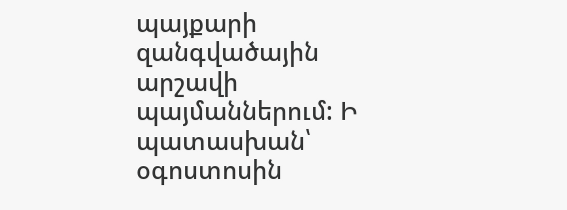պայքարի զանգվածային արշավի պայմաններում: Ի պատասխան՝ օգոստոսին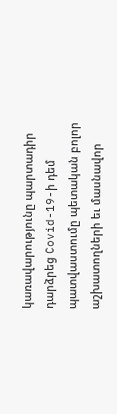կառավարությունը պարտադիր դարձրեց Covid-19-ի դեմ պատվաստումը պետական բոլոր աշխատողների եւ մասնավոր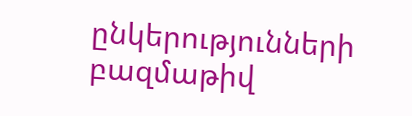ընկերությունների բազմաթիվ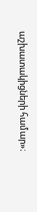աշխատակիցների համար»։